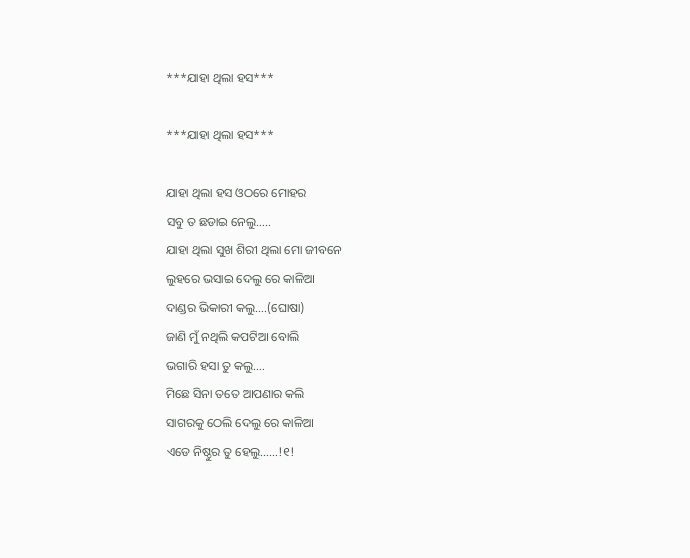***ଯାହା ଥିଲା ହସ***

***ଯାହା ଥିଲା ହସ***

ଯାହା ଥିଲା ହସ ଓଠରେ ମୋହର
ସବୁ ତ ଛଡାଇ ନେଲୁ…..
ଯାହା ଥିଲା ସୁଖ ଶିରୀ ଥିଲା ମୋ ଜୀବନେ
ଲୁହରେ ଭସାଇ ଦେଲୁ ରେ କାଳିଆ
ଦାଣ୍ଡର ଭିକାରୀ କଲୁ….(ଘୋଷା)
ଜାଣି ମୁଁ ନଥିଲି କପଟିଆ ବୋଲି
ଭଗାରି ହସା ତୁ କଲୁ….
ମିଛେ ସିନା ତତେ ଆପଣାର କଲି
ସାଗରକୁ ଠେଲି ଦେଲୁ ରେ କାଳିଆ
ଏଡେ ନିଷ୍ଠୁର ତୁ ହେଲୁ……!୧!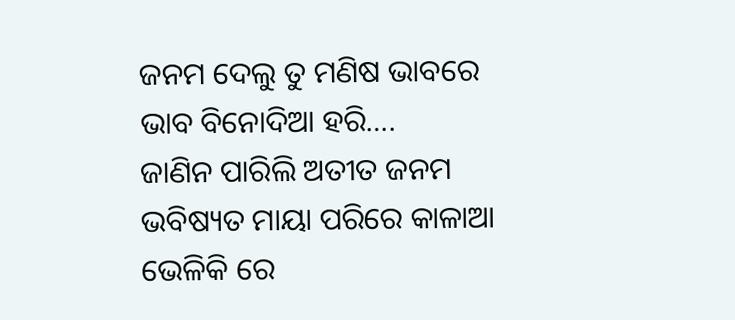ଜନମ ଦେଲୁ ତୁ ମଣିଷ ଭାବରେ
ଭାବ ବିନୋଦିଆ ହରି….
ଜାଣିନ ପାରିଲି ଅତୀତ ଜନମ
ଭବିଷ୍ୟତ ମାୟା ପରିରେ କାଳାଆ
ଭେଳିକି ରେ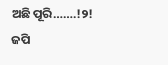ଅଛି ପୂରି…….!୨!
ଜପି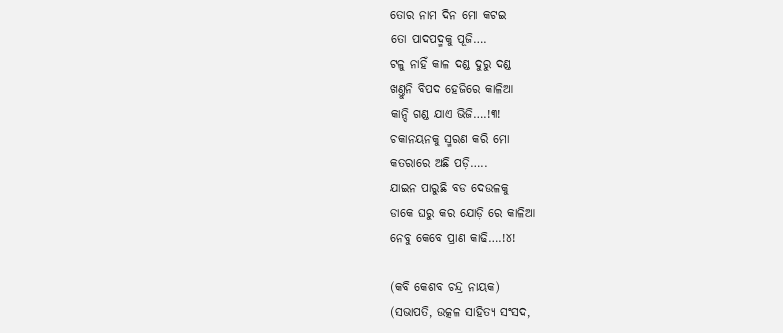ତୋର ନାମ ଦିନ ମୋ କଟଇ
ତୋ ପାଦପଦ୍ମକୁ ପୂଜି….
ଟଳୁ ନାହିଁ କାଳ ଦଣ୍ଡ ଦୁରୁ ଦଣ୍ଡ
ଖଣ୍ତୁନି ବିପଦ ହେଜିରେ କାଳିଆ
କାନ୍ଦି ଗଣ୍ଡ ଯାଏ ଭିଜି….!୩!
ଚକାନୟନକୁ ସ୍ମରଣ କରି ମୋ
କତରାରେ ଅଛି ପଡ଼ି…..
ଯାଇନ ପାରୁଛି ବଡ ଦେଉଳକୁ
ଡାକେ ଘରୁ କର ଯୋଡ଼ି ରେ କାଳିଆ
ନେବୁ କେବେ ପ୍ରାଣ କାଢି….!୪!

(କବି କେଶବ ଚନ୍ଦ୍ର ନାୟକ)
(ସଭାପତି, ଉତ୍କଳ ସାହିତ୍ୟ ସଂସଦ,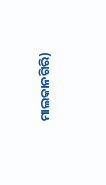ମାଲକାନଗିରି)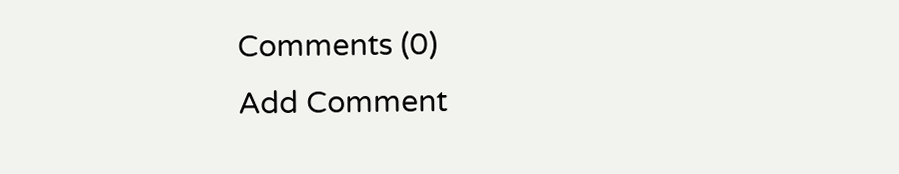Comments (0)
Add Comment